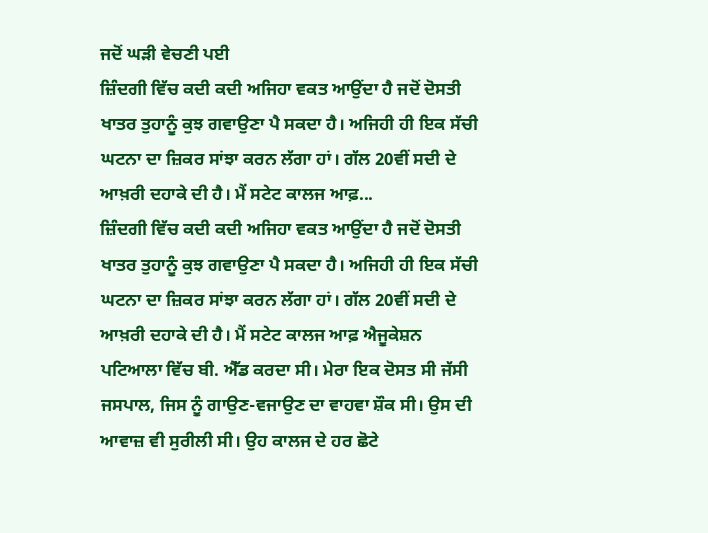ਜਦੋਂ ਘੜੀ ਵੇਚਣੀ ਪਈ
ਜ਼ਿੰਦਗੀ ਵਿੱਚ ਕਦੀ ਕਦੀ ਅਜਿਹਾ ਵਕਤ ਆਉਂਦਾ ਹੈ ਜਦੋਂ ਦੋਸਤੀ ਖਾਤਰ ਤੁਹਾਨੂੰ ਕੁਝ ਗਵਾਉਣਾ ਪੈ ਸਕਦਾ ਹੈ। ਅਜਿਹੀ ਹੀ ਇਕ ਸੱਚੀ ਘਟਨਾ ਦਾ ਜ਼ਿਕਰ ਸਾਂਝਾ ਕਰਨ ਲੱਗਾ ਹਾਂ। ਗੱਲ 20ਵੀਂ ਸਦੀ ਦੇ ਆਖ਼ਰੀ ਦਹਾਕੇ ਦੀ ਹੈ। ਮੈਂ ਸਟੇਟ ਕਾਲਜ ਆਫ਼...
ਜ਼ਿੰਦਗੀ ਵਿੱਚ ਕਦੀ ਕਦੀ ਅਜਿਹਾ ਵਕਤ ਆਉਂਦਾ ਹੈ ਜਦੋਂ ਦੋਸਤੀ ਖਾਤਰ ਤੁਹਾਨੂੰ ਕੁਝ ਗਵਾਉਣਾ ਪੈ ਸਕਦਾ ਹੈ। ਅਜਿਹੀ ਹੀ ਇਕ ਸੱਚੀ ਘਟਨਾ ਦਾ ਜ਼ਿਕਰ ਸਾਂਝਾ ਕਰਨ ਲੱਗਾ ਹਾਂ। ਗੱਲ 20ਵੀਂ ਸਦੀ ਦੇ ਆਖ਼ਰੀ ਦਹਾਕੇ ਦੀ ਹੈ। ਮੈਂ ਸਟੇਟ ਕਾਲਜ ਆਫ਼ ਐਜੂਕੇਸ਼ਨ ਪਟਿਆਲਾ ਵਿੱਚ ਬੀ. ਐੱਡ ਕਰਦਾ ਸੀ। ਮੇਰਾ ਇਕ ਦੋਸਤ ਸੀ ਜੱਸੀ ਜਸਪਾਲ, ਜਿਸ ਨੂੰ ਗਾਉਣ-ਵਜਾਉਣ ਦਾ ਵਾਹਵਾ ਸ਼ੌਕ ਸੀ। ਉਸ ਦੀ ਆਵਾਜ਼ ਵੀ ਸੁਰੀਲੀ ਸੀ। ਉਹ ਕਾਲਜ ਦੇ ਹਰ ਛੋਟੇ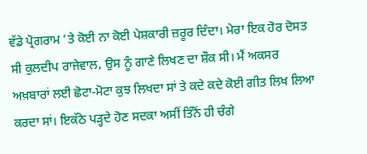ਵੱਡੇ ਪ੍ਰੋਗਰਾਮ ’ਤੇ ਕੋਈ ਨਾ ਕੋਈ ਪੇਸ਼ਕਾਰੀ ਜ਼ਰੂਰ ਦਿੰਦਾ। ਮੇਰਾ ਇਕ ਹੋਰ ਦੋਸਤ ਸੀ ਕੁਲਦੀਪ ਰਾਜੇਵਾਲ, ਉਸ ਨੂੰ ਗਾਣੇ ਲਿਖਣ ਦਾ ਸ਼ੌਕ ਸੀ। ਮੈਂ ਅਕਸਰ ਅਖ਼ਬਾਰਾਂ ਲਈ ਛੋਟਾ-ਮੋਟਾ ਕੁਝ ਲਿਖਦਾ ਸਾਂ ਤੇ ਕਦੇ ਕਦੇ ਕੋਈ ਗੀਤ ਲਿਖ ਲਿਆ ਕਰਦਾ ਸਾਂ। ਇਕੱਠੇ ਪੜ੍ਹਦੇ ਹੋਣ ਸਦਕਾ ਅਸੀਂ ਤਿੰਨੋਂ ਹੀ ਚੰਗੇ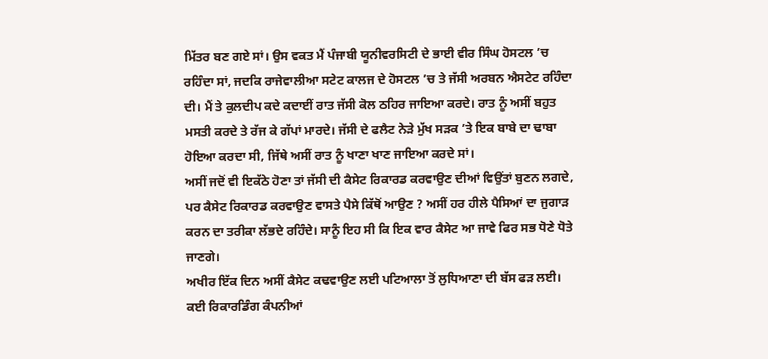ਮਿੱਤਰ ਬਣ ਗਏ ਸਾਂ। ਉਸ ਵਕਤ ਮੈਂ ਪੰਜਾਬੀ ਯੂਨੀਵਰਸਿਟੀ ਦੇ ਭਾਈ ਵੀਰ ਸਿੰਘ ਹੋਸਟਲ ’ਚ ਰਹਿੰਦਾ ਸਾਂ, ਜਦਕਿ ਰਾਜੇਵਾਲੀਆ ਸਟੇਟ ਕਾਲਜ ਦੇ ਹੋਸਟਲ ’ਚ ਤੇ ਜੱਸੀ ਅਰਬਨ ਐਸਟੇਟ ਰਹਿੰਦਾ ਦੀ। ਮੈਂ ਤੇ ਕੁਲਦੀਪ ਕਦੇ ਕਦਾਈਂ ਰਾਤ ਜੱਸੀ ਕੋਲ ਠਹਿਰ ਜਾਇਆ ਕਰਦੇ। ਰਾਤ ਨੂੰ ਅਸੀਂ ਬਹੁਤ ਮਸਤੀ ਕਰਦੇ ਤੇ ਰੱਜ ਕੇ ਗੱਪਾਂ ਮਾਰਦੇ। ਜੱਸੀ ਦੇ ਫਲੈਟ ਨੇੜੇ ਮੁੱਖ ਸੜਕ ’ਤੇ ਇਕ ਬਾਬੇ ਦਾ ਢਾਬਾ ਹੋਇਆ ਕਰਦਾ ਸੀ, ਜਿੱਥੇ ਅਸੀਂ ਰਾਤ ਨੂੰ ਖਾਣਾ ਖਾਣ ਜਾਇਆ ਕਰਦੇ ਸਾਂ।
ਅਸੀਂ ਜਦੋਂ ਵੀ ਇਕੱਠੇ ਹੋਣਾ ਤਾਂ ਜੱਸੀ ਦੀ ਕੈਸੇਟ ਰਿਕਾਰਡ ਕਰਵਾਉਣ ਦੀਆਂ ਵਿਉਂਤਾਂ ਬੁਣਨ ਲਗਦੇ, ਪਰ ਕੈਸੇਟ ਰਿਕਾਰਡ ਕਰਵਾਉਣ ਵਾਸਤੇ ਪੈਸੇ ਕਿੱਥੋਂ ਆਉਣ ? ਅਸੀਂ ਹਰ ਹੀਲੇ ਪੈਸਿਆਂ ਦਾ ਜੁਗਾੜ ਕਰਨ ਦਾ ਤਰੀਕਾ ਲੱਭਦੇ ਰਹਿੰਦੇ। ਸਾਨੂੰ ਇਹ ਸੀ ਕਿ ਇਕ ਵਾਰ ਕੈਸੇਟ ਆ ਜਾਵੇ ਫਿਰ ਸਭ ਧੋਣੇ ਧੋਤੇ ਜਾਣਗੇ।
ਅਖੀਰ ਇੱਕ ਦਿਨ ਅਸੀਂ ਕੈਸੇਟ ਕਢਵਾਉਣ ਲਈ ਪਟਿਆਲਾ ਤੋਂ ਲੁਧਿਆਣਾ ਦੀ ਬੱਸ ਫੜ ਲਈ। ਕਈ ਰਿਕਾਰਡਿੰਗ ਕੰਪਨੀਆਂ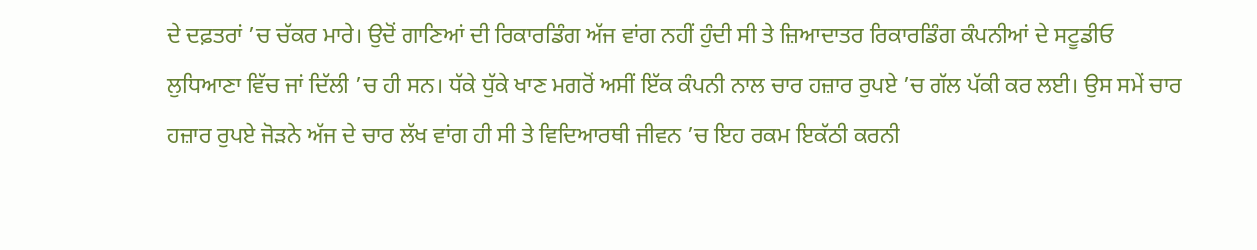ਦੇ ਦਫ਼ਤਰਾਂ ’ਚ ਚੱਕਰ ਮਾਰੇ। ਉਦੋਂ ਗਾਣਿਆਂ ਦੀ ਰਿਕਾਰਡਿੰਗ ਅੱਜ ਵਾਂਗ ਨਹੀਂ ਹੁੰਦੀ ਸੀ ਤੇ ਜ਼ਿਆਦਾਤਰ ਰਿਕਾਰਡਿੰਗ ਕੰਪਨੀਆਂ ਦੇ ਸਟੂਡੀਓ ਲੁਧਿਆਣਾ ਵਿੱਚ ਜਾਂ ਦਿੱਲੀ ’ਚ ਹੀ ਸਨ। ਧੱਕੇ ਧੁੱਕੇ ਖਾਣ ਮਗਰੋਂ ਅਸੀਂ ਇੱਕ ਕੰਪਨੀ ਨਾਲ ਚਾਰ ਹਜ਼ਾਰ ਰੁਪਏ ’ਚ ਗੱਲ ਪੱਕੀ ਕਰ ਲਈ। ਉਸ ਸਮੇਂ ਚਾਰ ਹਜ਼ਾਰ ਰੁਪਏ ਜੋੜਨੇ ਅੱਜ ਦੇ ਚਾਰ ਲੱਖ ਵਾਂਗ ਹੀ ਸੀ ਤੇ ਵਿਦਿਆਰਥੀ ਜੀਵਨ ’ਚ ਇਹ ਰਕਮ ਇਕੱਠੀ ਕਰਨੀ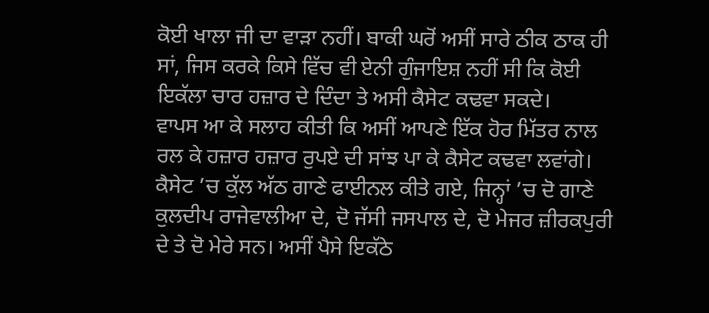ਕੋਈ ਖਾਲਾ ਜੀ ਦਾ ਵਾੜਾ ਨਹੀਂ। ਬਾਕੀ ਘਰੋਂ ਅਸੀਂ ਸਾਰੇ ਠੀਕ ਠਾਕ ਹੀ ਸਾਂ, ਜਿਸ ਕਰਕੇ ਕਿਸੇ ਵਿੱਚ ਵੀ ਏਨੀ ਗੁੰਜਾਇਸ਼ ਨਹੀਂ ਸੀ ਕਿ ਕੋਈ ਇਕੱਲਾ ਚਾਰ ਹਜ਼ਾਰ ਦੇ ਦਿੰਦਾ ਤੇ ਅਸੀ ਕੈਸੇਟ ਕਢਵਾ ਸਕਦੇ।
ਵਾਪਸ ਆ ਕੇ ਸਲਾਹ ਕੀਤੀ ਕਿ ਅਸੀਂ ਆਪਣੇ ਇੱਕ ਹੋਰ ਮਿੱਤਰ ਨਾਲ ਰਲ ਕੇ ਹਜ਼ਾਰ ਹਜ਼ਾਰ ਰੁਪਏ ਦੀ ਸਾਂਝ ਪਾ ਕੇ ਕੈਸੇਟ ਕਢਵਾ ਲਵਾਂਗੇ। ਕੈਸੇਟ ’ਚ ਕੁੱਲ ਅੱਠ ਗਾਣੇ ਫਾਈਨਲ ਕੀਤੇ ਗਏ, ਜਿਨ੍ਹਾਂ ’ਚ ਦੋ ਗਾਣੇ ਕੁਲਦੀਪ ਰਾਜੇਵਾਲੀਆ ਦੇ, ਦੋ ਜੱਸੀ ਜਸਪਾਲ ਦੇ, ਦੋ ਮੇਜਰ ਜ਼ੀਰਕਪੁਰੀ ਦੇ ਤੇ ਦੋ ਮੇਰੇ ਸਨ। ਅਸੀਂ ਪੈਸੇ ਇਕੱਠੇ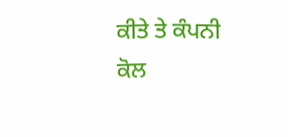ਕੀਤੇ ਤੇ ਕੰਪਨੀ ਕੋਲ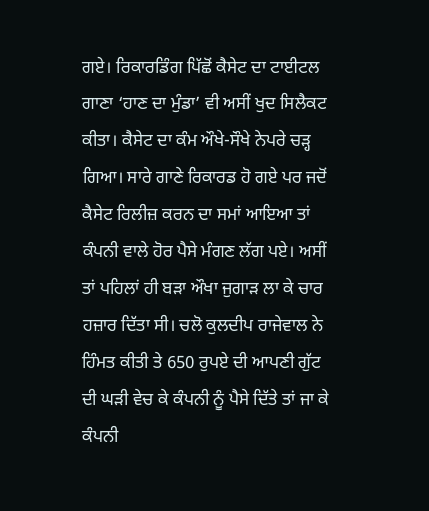ਗਏ। ਰਿਕਾਰਡਿੰਗ ਪਿੱਛੋਂ ਕੈਸੇਟ ਦਾ ਟਾਈਟਲ ਗਾਣਾ ‘ਹਾਣ ਦਾ ਮੁੰਡਾ’ ਵੀ ਅਸੀਂ ਖੁਦ ਸਿਲੈਕਟ ਕੀਤਾ। ਕੈਸੇਟ ਦਾ ਕੰਮ ਔਖੇ-ਸੌਖੇ ਨੇਪਰੇ ਚੜ੍ਹ ਗਿਆ। ਸਾਰੇ ਗਾਣੇ ਰਿਕਾਰਡ ਹੋ ਗਏ ਪਰ ਜਦੋਂ ਕੈਸੇਟ ਰਿਲੀਜ਼ ਕਰਨ ਦਾ ਸਮਾਂ ਆਇਆ ਤਾਂ ਕੰਪਨੀ ਵਾਲੇ ਹੋਰ ਪੈਸੇ ਮੰਗਣ ਲੱਗ ਪਏ। ਅਸੀਂ ਤਾਂ ਪਹਿਲਾਂ ਹੀ ਬੜਾ ਔਖਾ ਜੁਗਾੜ ਲਾ ਕੇ ਚਾਰ ਹਜ਼ਾਰ ਦਿੱਤਾ ਸੀ। ਚਲੋ ਕੁਲਦੀਪ ਰਾਜੇਵਾਲ ਨੇ ਹਿੰਮਤ ਕੀਤੀ ਤੇ 650 ਰੁਪਏ ਦੀ ਆਪਣੀ ਗੁੱਟ ਦੀ ਘੜੀ ਵੇਚ ਕੇ ਕੰਪਨੀ ਨੂੰ ਪੈਸੇ ਦਿੱਤੇ ਤਾਂ ਜਾ ਕੇ ਕੰਪਨੀ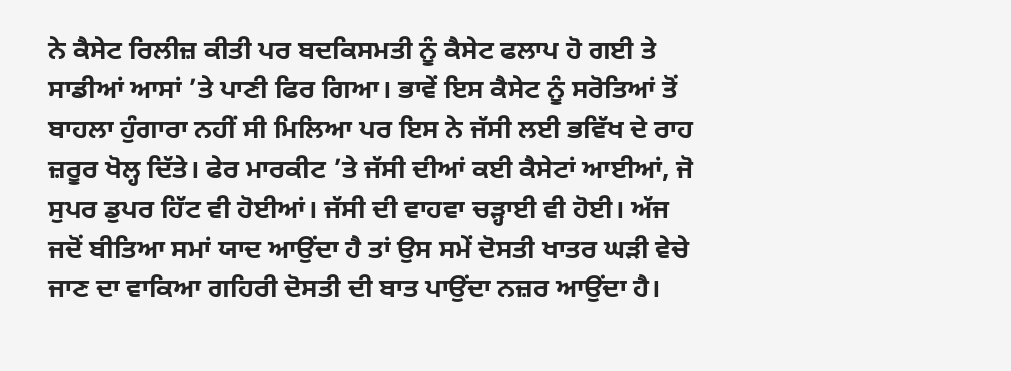ਨੇ ਕੈਸੇਟ ਰਿਲੀਜ਼ ਕੀਤੀ ਪਰ ਬਦਕਿਸਮਤੀ ਨੂੰ ਕੈਸੇਟ ਫਲਾਪ ਹੋ ਗਈ ਤੇ ਸਾਡੀਆਂ ਆਸਾਂ ’ਤੇ ਪਾਣੀ ਫਿਰ ਗਿਆ। ਭਾਵੇਂ ਇਸ ਕੈਸੇਟ ਨੂੰ ਸਰੋਤਿਆਂ ਤੋਂ ਬਾਹਲਾ ਹੁੰਗਾਰਾ ਨਹੀਂ ਸੀ ਮਿਲਿਆ ਪਰ ਇਸ ਨੇ ਜੱਸੀ ਲਈ ਭਵਿੱਖ ਦੇ ਰਾਹ ਜ਼ਰੂਰ ਖੋਲ੍ਹ ਦਿੱਤੇ। ਫੇਰ ਮਾਰਕੀਟ ’ਤੇ ਜੱਸੀ ਦੀਆਂ ਕਈ ਕੈਸੇਟਾਂ ਆਈਆਂ, ਜੋ ਸੁਪਰ ਡੁਪਰ ਹਿੱਟ ਵੀ ਹੋਈਆਂ। ਜੱਸੀ ਦੀ ਵਾਹਵਾ ਚੜ੍ਹਾਈ ਵੀ ਹੋਈ। ਅੱਜ ਜਦੋਂ ਬੀਤਿਆ ਸਮਾਂ ਯਾਦ ਆਉਂਦਾ ਹੈ ਤਾਂ ਉਸ ਸਮੇਂ ਦੋਸਤੀ ਖਾਤਰ ਘੜੀ ਵੇਚੇ ਜਾਣ ਦਾ ਵਾਕਿਆ ਗਹਿਰੀ ਦੋਸਤੀ ਦੀ ਬਾਤ ਪਾਉਂਦਾ ਨਜ਼ਰ ਆਉਂਦਾ ਹੈ।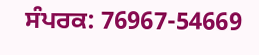ਸੰਪਰਕ: 76967-54669